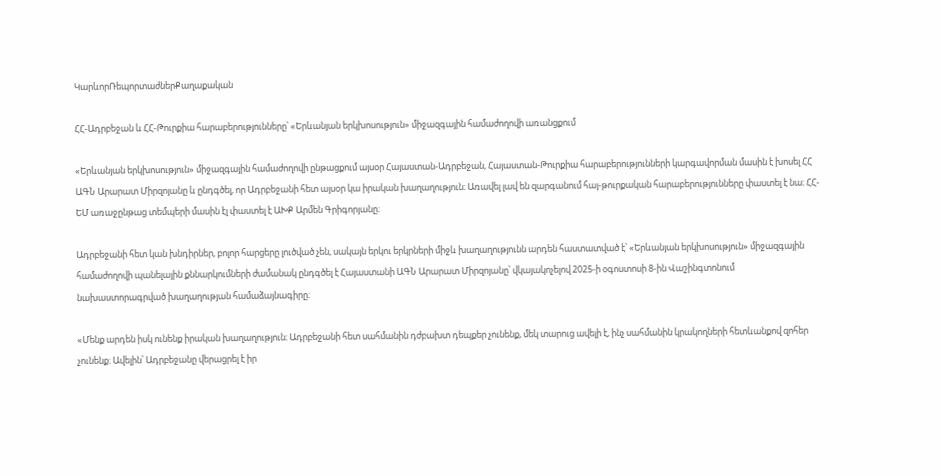ԿարևորՌեպորտաժներՔաղաքական

ՀՀ-Ադրբեջան և ՀՀ-Թուրքիա հարաբերությունները՝ «Երևանյան երկխոսություն» միջազգային համաժողովի առանցքում

«Երևանյան երկխոսություն» միջազգային համաժողովի ընթացքում այսօր Հայաստան-Ադրբեջան, Հայաստան-Թուրքիա հարաբերությունների կարգավորման մասին է խոսել ՀՀ ԱԳՆ Արարատ Միրզոյանը և ընդգծել, որ Ադրբեջանի հետ այսօր կա իրական խաղաղություն։ Առավել լավ են զարգանում հայ-թուրքական հարաբերությունները փաստել է նա։ ՀՀ-ԵՄ առաջընթաց տեմպերի մասին էլ փաստել է ԱԽՔ Արմեն Գրիգորյանը։

Ադրբեջանի հետ կան խնդիրներ, բոլոր հարցերը լուծված չեն, սակայն երկու երկրների միջև խաղաղությունն արդեն հաստատված է՝ «Երևանյան երկխոսություն» միջազգային համաժողովի պանելային քննարկումների ժամանակ ընդգծել է Հայաստանի ԱԳՆ Արարատ Միրզոյանը՝ վկայակոչելով 2025-ի օգոստոսի 8-ին Վաշինգտոնում նախաստորագրված խաղաղության համաձայնագիրը։

«Մենք արդեն իսկ ունենք իրական խաղաղություն։ Ադրբեջանի հետ սահմանին դժբախտ դեպքեր չունենք, մեկ տարուց ավելի է, ինչ սահմանին կրակողների հետևանքով զոհեր չունենք։ Ավելին՝ Ադրբեջանը վերացրել է իր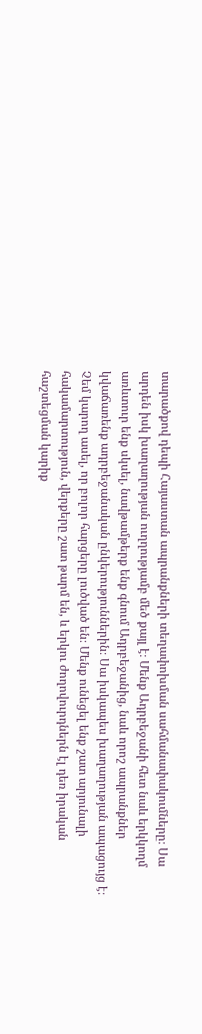տարածքով դեպի Հայաստան ապրանքների տեղափոխման սահմանափակումները։ Սա արդեն իսկ խաղաղության ուղղությամբ մեծ քայլ է։ Մենք Ադրբեջանի հետ նաև երկկողմ առևտուր ենք սկսել, նավթամթերք ենք գնում Ադրբեջանից, նաև որոշ ապրանքներ կվաճառենք ադրբեջանական ընկերություններին։ Սա իսկապես խաղաղության ապացույց է։ Չեմ կարող ասել, որ բոլոր հարցերը լուծված են։ Մենք ունեցել ենք շատ արյունալի հակամարտություն, վերքերը շատ թարմ են, և երկու ժողովուրդներն էլ դեռ իրական հաշտեցման կարիք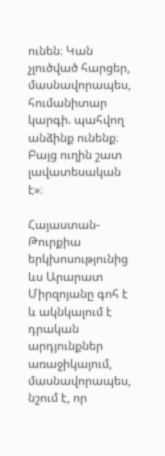ունեն։ Կան չլուծված հարցեր, մասնավորապես, հումանիտար կարգի. պահվող անձինք ունենք։ Բայց ուղին շատ լավատեսական է»։

Հայաստան-Թուրքիա երկխոսությունից ևս Արարատ Միրզոյանը գոհ է և ակնկալում է դրական արդյունքներ առաջիկայում, մասնավորապես, նշում է, որ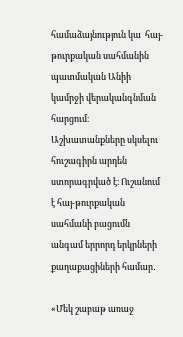համաձայնություն կա  հայ-թուրքական սահմանին պատմական Անիի կամրջի վերականգնման հարցում։ Աշխատանքները սկսելու հուշագիրն արդեն ստորագրված է։ Ուշանում է հայ-թուրքական սահմանի բացումն անգամ երրորդ երկրների քաղաքացիների համար․

«Մեկ շաբաթ առաջ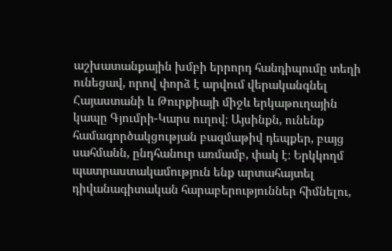աշխատանքային խմբի երրորդ հանդիպումը տեղի ունեցավ, որով փորձ է արվում վերականգնել Հայաստանի և Թուրքիայի միջև երկաթուղային կապը Գյումրի-Կարս ուղով։ Այսինքն, ունենք համագործակցության բազմաթիվ դեպքեր, բայց սահմանն, ընդհանուր առմամբ, փակ է։ Երկկողմ պատրաստակամություն ենք արտահայտել դիվանագիտական հարաբերություններ հիմնելու,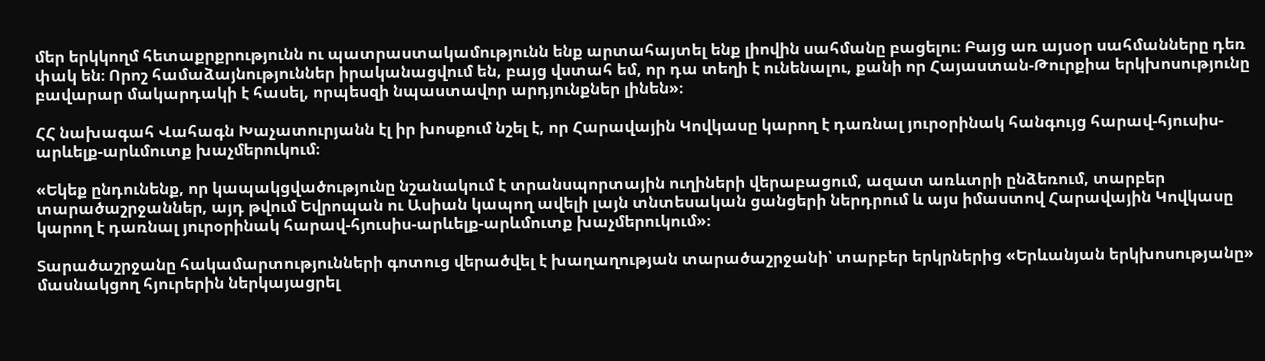մեր երկկողմ հետաքրքրությունն ու պատրաստակամությունն ենք արտահայտել ենք լիովին սահմանը բացելու։ Բայց առ այսօր սահմանները դեռ փակ են։ Որոշ համաձայնություններ իրականացվում են, բայց վստահ եմ, որ դա տեղի է ունենալու, քանի որ Հայաստան-Թուրքիա երկխոսությունը բավարար մակարդակի է հասել, որպեսզի նպաստավոր արդյունքներ լինեն»։

ՀՀ նախագահ Վահագն Խաչատուրյանն էլ իր խոսքում նշել է, որ Հարավային Կովկասը կարող է դառնալ յուրօրինակ հանգույց հարավ-հյուսիս-արևելք-արևմուտք խաչմերուկում։

«Եկեք ընդունենք, որ կապակցվածությունը նշանակում է տրանսպորտային ուղիների վերաբացում, ազատ առևտրի ընձեռում, տարբեր տարածաշրջաններ, այդ թվում Եվրոպան ու Ասիան կապող ավելի լայն տնտեսական ցանցերի ներդրում և այս իմաստով Հարավային Կովկասը կարող է դառնալ յուրօրինակ հարավ-հյուսիս-արևելք-արևմուտք խաչմերուկում»։

Տարածաշրջանը հակամարտությունների գոտուց վերածվել է խաղաղության տարածաշրջանի՝ տարբեր երկրներից «Երևանյան երկխոսությանը» մասնակցող հյուրերին ներկայացրել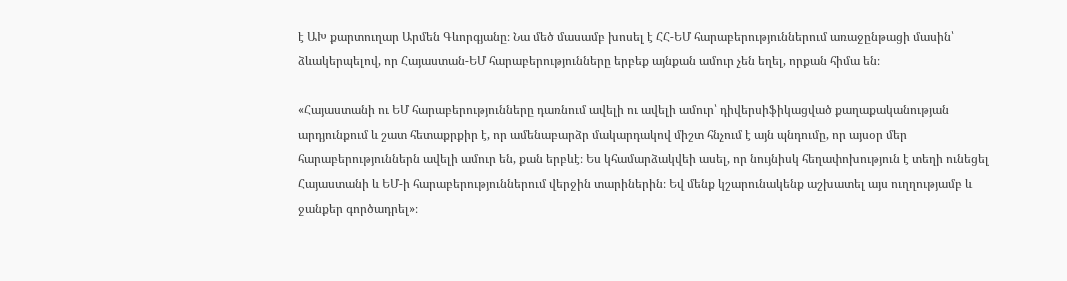է ԱԽ քարտուղար Արմեն Գևորգյանը։ Նա մեծ մասամբ խոսել է ՀՀ-ԵՄ հարաբերություններում առաջընթացի մասին՝ ձևակերպելով, որ Հայաստան-ԵՄ հարաբերությունները երբեք այնքան ամուր չեն եղել, որքան հիմա են։

«Հայաստանի ու ԵՄ հարաբերությունները դառնում ավելի ու ավելի ամուր՝ դիվերսիֆիկացված քաղաքականության արդյունքում և շատ հետաքրքիր է, որ ամենաբարձր մակարդակով միշտ հնչում է այն պնդումը, որ այսօր մեր հարաբերություններն ավելի ամուր են, քան երբևէ։ Ես կհամարձակվեի ասել, որ նույնիսկ հեղափոխություն է տեղի ունեցել Հայաստանի և ԵՄ-ի հարաբերություններում վերջին տարիներին։ Եվ մենք կշարունակենք աշխատել այս ուղղությամբ և ջանքեր գործադրել»։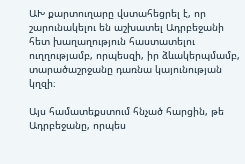ԱԽ քարտուղարը վստահեցրել է, որ շարունակելու են աշխատել Ադրբեջանի հետ խաղաղություն հաստատելու ուղղությամբ, որպեսզի, իր ձևակերպմամբ, տարածաշրջանը դառնա կայունության կղզի։

Այս համատեքստում հնչած հարցին, թե Ադրբեջանը, որպես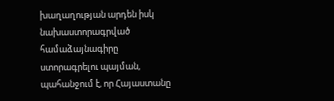խաղաղության արդեն իսկ նախաստորագրված համաձայնագիրը ստորագրելու պայման, պահանջում է, որ Հայաստանը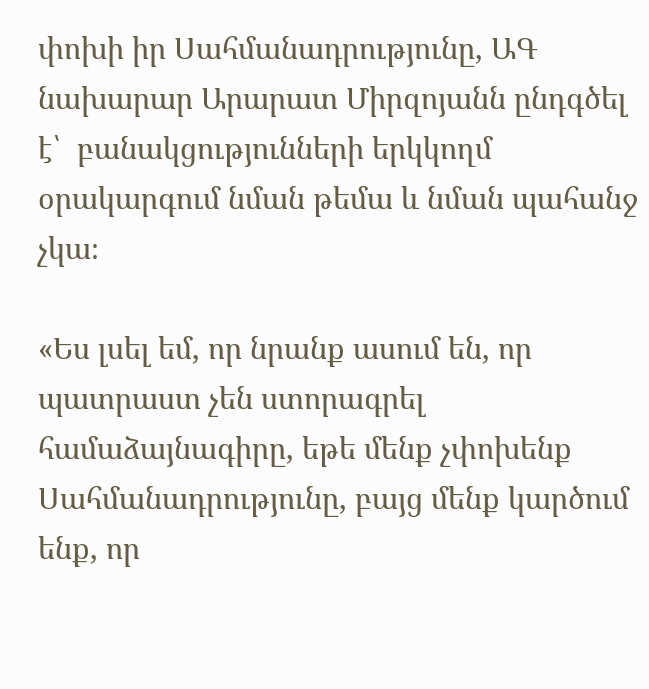փոխի իր Սահմանադրությունը, ԱԳ նախարար Արարատ Միրզոյանն ընդգծել է՝  բանակցությունների երկկողմ օրակարգում նման թեմա և նման պահանջ չկա։

«Ես լսել եմ, որ նրանք ասում են, որ պատրաստ չեն ստորագրել համաձայնագիրը, եթե մենք չփոխենք Սահմանադրությունը, բայց մենք կարծում ենք, որ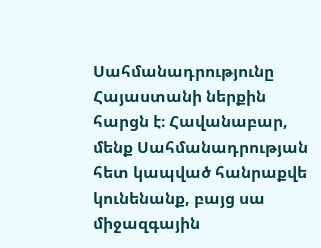Սահմանադրությունը Հայաստանի ներքին հարցն է։ Հավանաբար, մենք Սահմանադրության հետ կապված հանրաքվե կունենանք, բայց սա միջազգային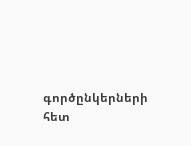գործընկերների հետ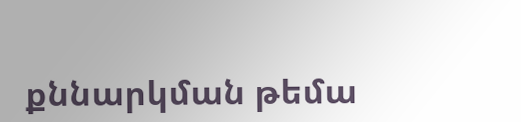քննարկման թեմա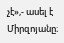չէ»,- ասել է Միրզոյանը։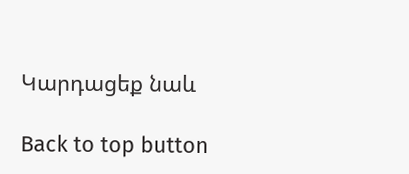Կարդացեք նաև

Back to top button